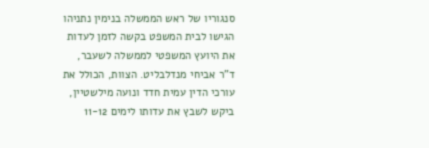סנגוריו של ראש הממשלה בנימין נתניהו הגישו לבית המשפט בקשה לזמן לעדות את היועץ המשפטי לממשלה לשעבר, ד"ר אביחי מנדלבליט. הצוות, הכולל את עורכי הדין עמית חדד ונועה מילשטיין, ביקש לשבץ את עדותו לימים 11-12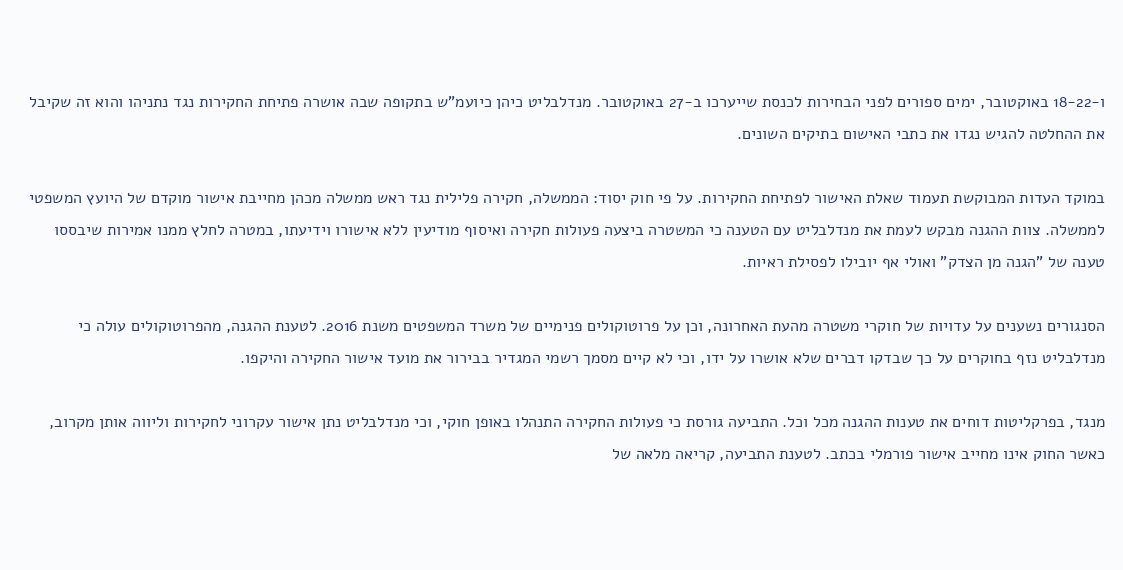ו-18-22 באוקטובר, ימים ספורים לפני הבחירות לכנסת שייערכו ב-27 באוקטובר. מנדלבליט כיהן כיועמ"ש בתקופה שבה אושרה פתיחת החקירות נגד נתניהו והוא זה שקיבל את ההחלטה להגיש נגדו את כתבי האישום בתיקים השונים.

במוקד העדות המבוקשת תעמוד שאלת האישור לפתיחת החקירות. על פי חוק יסוד: הממשלה, חקירה פלילית נגד ראש ממשלה מכהן מחייבת אישור מוקדם של היועץ המשפטי לממשלה. צוות ההגנה מבקש לעמת את מנדלבליט עם הטענה כי המשטרה ביצעה פעולות חקירה ואיסוף מודיעין ללא אישורו וידיעתו, במטרה לחלץ ממנו אמירות שיבססו טענה של "הגנה מן הצדק" ואולי אף יובילו לפסילת ראיות.

הסנגורים נשענים על עדויות של חוקרי משטרה מהעת האחרונה, וכן על פרוטוקולים פנימיים של משרד המשפטים משנת 2016. לטענת ההגנה, מהפרוטוקולים עולה כי מנדלבליט נזף בחוקרים על כך שבדקו דברים שלא אושרו על ידו, וכי לא קיים מסמך רשמי המגדיר בבירור את מועד אישור החקירה והיקפו.

מנגד, בפרקליטות דוחים את טענות ההגנה מכל וכל. התביעה גורסת כי פעולות החקירה התנהלו באופן חוקי, וכי מנדלבליט נתן אישור עקרוני לחקירות וליווה אותן מקרוב, כאשר החוק אינו מחייב אישור פורמלי בכתב. לטענת התביעה, קריאה מלאה של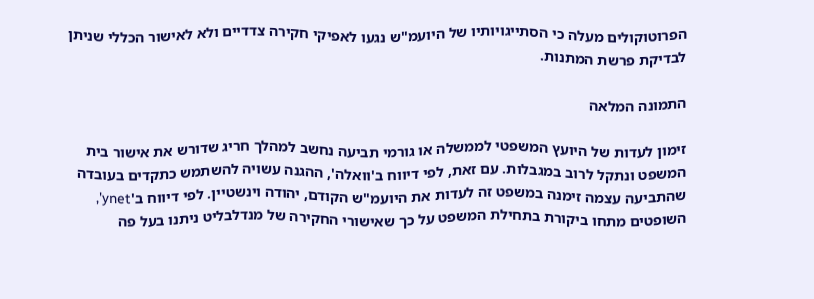הפרוטוקולים מעלה כי הסתייגויותיו של היועמ"ש נגעו לאפיקי חקירה צדדיים ולא לאישור הכללי שניתן לבדיקת פרשת המתנות.

התמונה המלאה

זימון לעדות של היועץ המשפטי לממשלה או גורמי תביעה נחשב למהלך חריג שדורש את אישור בית המשפט ונתקל לרוב במגבלות. עם זאת, לפי דיווח ב'וואלה', ההגנה עשויה להשתמש כתקדים בעובדה שהתביעה עצמה זימנה במשפט זה לעדות את היועמ"ש הקודם, יהודה וינשטיין. לפי דיווח ב'ynet', השופטים מתחו ביקורת בתחילת המשפט על כך שאישורי החקירה של מנדלבליט ניתנו בעל פה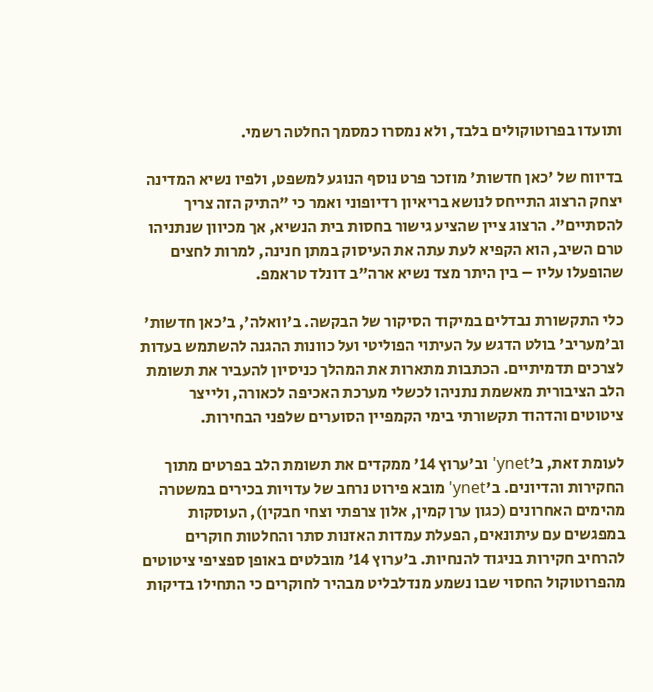ותועדו בפרוטוקולים בלבד, ולא נמסרו כמסמך החלטה רשמי.

בדיווח של 'כאן חדשות' מוזכר פרט נוסף הנוגע למשפט, ולפיו נשיא המדינה יצחק הרצוג התייחס לנושא בריאיון רדיופוני ואמר כי "התיק הזה צריך להסתיים". הרצוג ציין שהציע גישור בחסות בית הנשיא, אך מכיוון שנתניהו טרם השיב, הוא הקפיא לעת עתה את העיסוק במתן חנינה, למרות לחצים שהופעלו עליו – בין היתר מצד נשיא ארה"ב דונלד טראמפ.

כלי התקשורת נבדלים במיקוד הסיקור של הבקשה. ב'וואלה', ב'כאן חדשות' וב'מעריב' בולט הדגש על העיתוי הפוליטי ועל כוונות ההגנה להשתמש בעדות לצרכים תדמיתיים. הכתבות מתארות את המהלך כניסיון להעביר את תשומת הלב הציבורית מאשמת נתניהו לכשלי מערכת האכיפה לכאורה, ולייצר ציטוטים והדהוד תקשורתי בימי הקמפיין הסוערים שלפני הבחירות.

לעומת זאת, ב'ynet' וב'ערוץ 14' ממקדים את תשומת הלב בפרטים מתוך החקירות והדיונים. ב'ynet' מובא פירוט נרחב של עדויות בכירים במשטרה מהימים האחרונים (כגון ערן קמין, אלון צרפתי וצחי חבקין), העוסקות במפגשים עם עיתונאים, הפעלת עמדות האזנות סתר והחלטות חוקרים להרחיב חקירות בניגוד להנחיות. ב'ערוץ 14' מובלטים באופן ספציפי ציטוטים מהפרוטוקול החסוי שבו נשמע מנדלבליט מבהיר לחוקרים כי התחילו בדיקות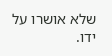שלא אושרו על ידו.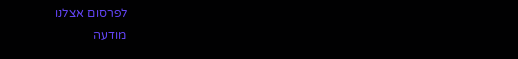לפרסום אצלנו
מודעה